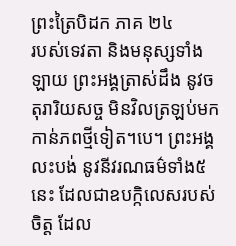ព្រះត្រៃបិដក ភាគ ២៤
របស់ទេវតា និងមនុស្សទាំងឡាយ ព្រះអង្គត្រាស់ដឹង នូវចតុរារិយសច្ច មិនវិលត្រឡប់មកកាន់ភពថ្មីទៀត។បេ។ ព្រះអង្គលះបង់ នូវនីវរណធម៌ទាំង៥នេះ ដែលជាឧបក្កិលេសរបស់ចិត្ត ដែល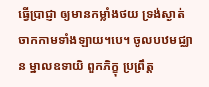ធ្វើប្រាជ្ញា ឲ្យមានកម្លាំងថយ ទ្រង់ស្ងាត់ចាកកាមទាំងឡាយ។បេ។ ចូលបឋមជ្ឈាន ម្នាលឧទាយិ ពួកភិក្ខុ ប្រព្រឹត្ត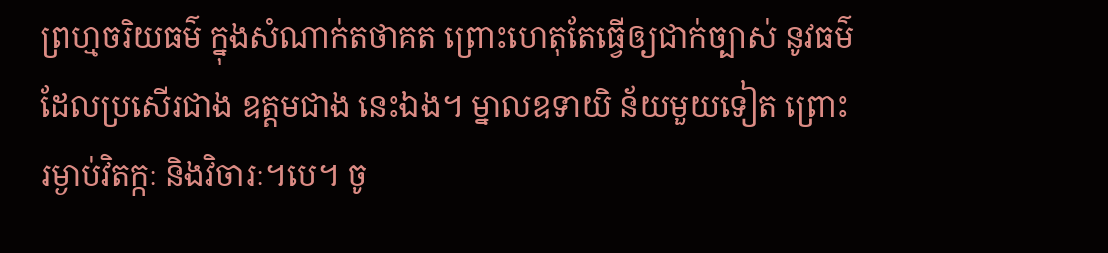ព្រហ្មចរិយធម៌ ក្នុងសំណាក់តថាគត ព្រោះហេតុតែធ្វើឲ្យជាក់ច្បាស់ នូវធម៌ ដែលប្រសើរជាង ឧត្តមជាង នេះឯង។ ម្នាលឧទាយិ ន័យមួយទៀត ព្រោះរម្ងាប់វិតក្កៈ និងវិចារៈ។បេ។ ចូ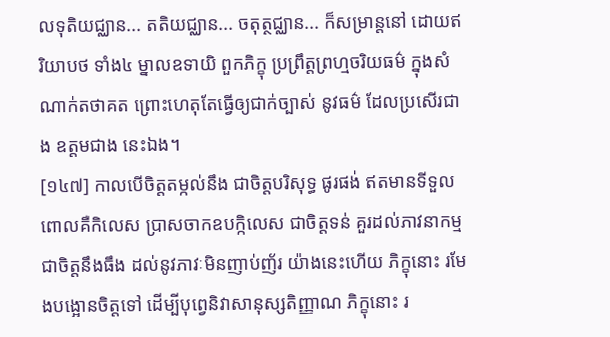លទុតិយជ្ឈាន... តតិយជ្ឈាន... ចតុត្ថជ្ឈាន... ក៏សម្រាន្តនៅ ដោយឥរិយាបថ ទាំង៤ ម្នាលឧទាយិ ពួកភិក្ខុ ប្រព្រឹត្តព្រហ្មចរិយធម៌ ក្នុងសំណាក់តថាគត ព្រោះហេតុតែធ្វើឲ្យជាក់ច្បាស់ នូវធម៌ ដែលប្រសើរជាង ឧត្តមជាង នេះឯង។
[១៤៧] កាលបើចិត្តតម្កល់នឹង ជាចិត្តបរិសុទ្ធ ផូរផង់ ឥតមានទីទួល ពោលគឺកិលេស ប្រាសចាកឧបក្កិលេស ជាចិត្តទន់ គួរដល់ភាវនាកម្ម ជាចិត្តនឹងធឹង ដល់នូវភាវៈមិនញាប់ញ័រ យ៉ាងនេះហើយ ភិក្ខុនោះ រមែងបង្អោនចិត្តទៅ ដើម្បីបុព្វេនិវាសានុស្សតិញ្ញាណ ភិក្ខុនោះ រ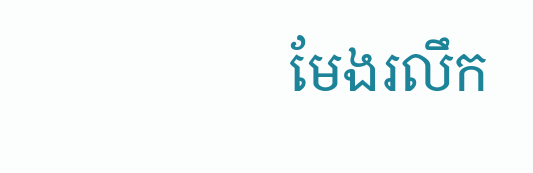មែងរលឹក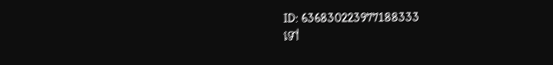ID: 636830223977188333
ទៅ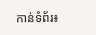កាន់ទំព័រ៖